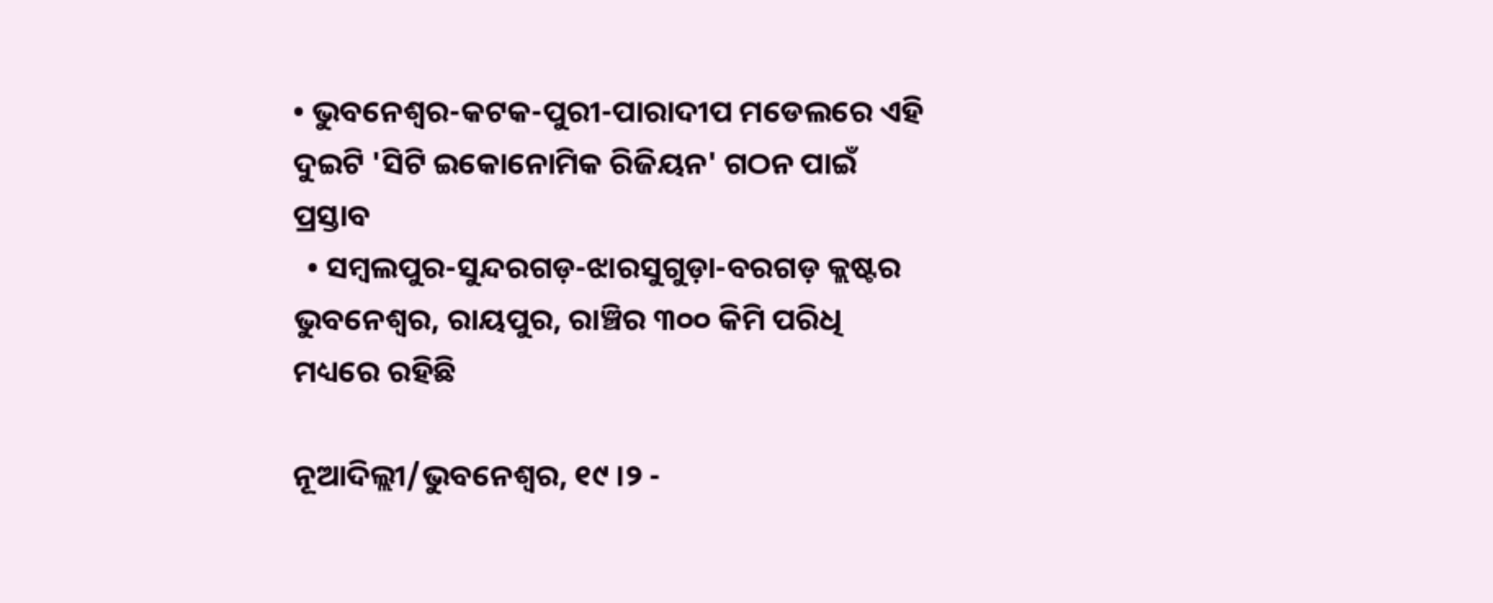• ଭୁବନେଶ୍ୱର-କଟକ-ପୁରୀ-ପାରାଦୀପ ମଡେଲରେ ଏହି ଦୁଇଟି 'ସିଟି ଇକୋନୋମିକ ରିଜିୟନ' ଗଠନ ପାଇଁ ପ୍ରସ୍ତାବ
  • ସମ୍ବଲପୁର-ସୁନ୍ଦରଗଡ଼-ଝାରସୁଗୁଡ଼ା-ବରଗଡ଼ କ୍ଲଷ୍ଟର ଭୁବନେଶ୍ୱର, ରାୟପୁର, ରାଞ୍ଚିର ୩୦୦ କିମି ପରିଧି ମଧ୍ୟରେ ରହିଛି

ନୂଆଦିଲ୍ଲୀ/ଭୁବନେଶ୍ୱର, ୧୯ ।୨ -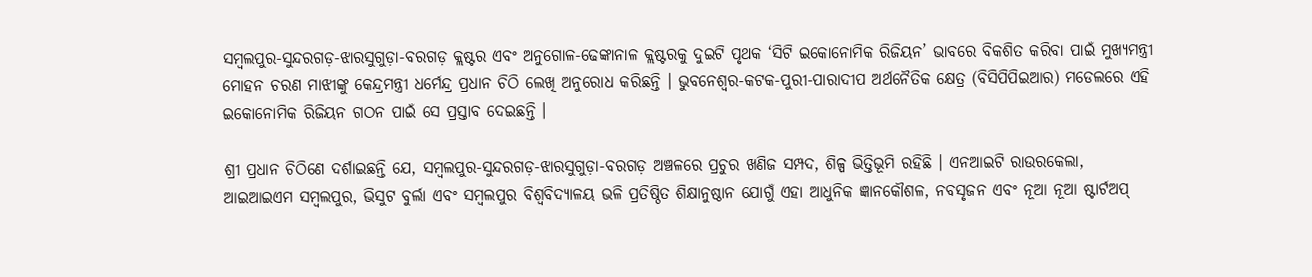ସମ୍ବଲପୁର-ସୁନ୍ଦରଗଡ଼-ଝାରସୁଗୁଡ଼ା-ବରଗଡ଼ କ୍ଲଷ୍ଟର ଏବଂ ଅନୁଗୋଳ-ଢେଙ୍କାନାଳ କ୍ଲଷ୍ଟରକୁ ଦୁଇଟି ପୃଥକ ‘ସିଟି ଇକୋନୋମିକ ରିଜିୟନ’ ଭାବରେ ବିକଶିତ କରିବା ପାଇଁ ମୁଖ୍ୟମନ୍ତ୍ରୀ ମୋହନ ଚରଣ ମାଝୀଙ୍କୁ କେନ୍ଦ୍ରମନ୍ତ୍ରୀ ଧର୍ମେନ୍ଦ୍ର ପ୍ରଧାନ ଚିଠି ଲେଖି ଅନୁରୋଧ କରିଛନ୍ତି । ଭୁବନେଶ୍ୱର-କଟକ-ପୁରୀ-ପାରାଦୀପ ଅର୍ଥନୈତିକ କ୍ଷେତ୍ର (ବିସିପିପିଇଆର) ମଡେଲରେ ଏହି ଇକୋନୋମିକ ରିଜିୟନ ଗଠନ ପାଇଁ ସେ ପ୍ରସ୍ତାବ ଦେଇଛନ୍ତି ।

ଶ୍ରୀ ପ୍ରଧାନ ଚିଠିଣେ ଦର୍ଶାଇଛନ୍ତି ଯେ, ସମ୍ବଲପୁର-ସୁନ୍ଦରଗଡ଼-ଝାରସୁଗୁଡ଼ା-ବରଗଡ଼ ଅଞ୍ଚଳରେ ପ୍ରଚୁର ଖଣିଜ ସମ୍ପଦ, ଶିଳ୍ପ ଭିତ୍ତିଭୂମି ରହିଛି । ଏନଆଇଟି ରାଉରକେଲା, ଆଇଆଇଏମ ସମ୍ବଲପୁର, ଭିସୁଟ ବୁର୍ଲା ଏବଂ ସମ୍ବଲପୁର ବିଶ୍ୱବିଦ୍ୟାଳୟ ଭଳି ପ୍ରତିଷ୍ଠିତ ଶିକ୍ଷାନୁଷ୍ଠାନ ଯୋଗୁଁ ଏହା ଆଧୁନିକ ଜ୍ଞାନକୌଶଳ, ନବସୃଜନ ଏବଂ ନୂଆ ନୂଆ ଷ୍ଟାର୍ଟଅପ୍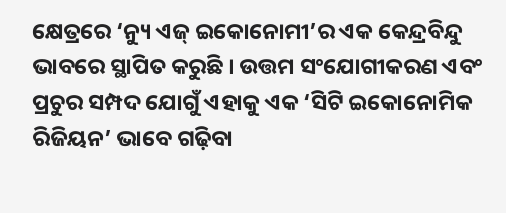କ୍ଷେତ୍ରରେ ‘ନ୍ୟୁ ଏଜ୍ ଇକୋନୋମୀ’ର ଏକ କେନ୍ଦ୍ରବିନ୍ଦୁ ଭାବରେ ସ୍ଥାପିତ କରୁଛି । ଉତ୍ତମ ସଂଯୋଗୀକରଣ ଏବଂ ପ୍ରଚୁର ସମ୍ପଦ ଯୋଗୁଁ ଏହାକୁ ଏକ ‘ସିଟି ଇକୋନୋମିକ ରିଜିୟନ’ ଭାବେ ଗଢ଼ିବା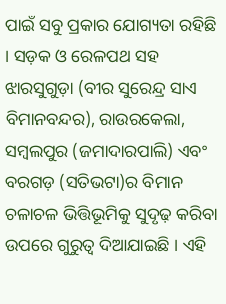ପାଇଁ ସବୁ ପ୍ରକାର ଯୋଗ୍ୟତା ରହିଛି । ସଡ଼କ ଓ ରେଳପଥ ସହ ଝାରସୁଗୁଡ଼ା (ବୀର ସୁରେନ୍ଦ୍ର ସାଏ ବିମାନବନ୍ଦର), ରାଉରକେଲା, ସମ୍ବଲପୁର (ଜମାଦାରପାଲି) ଏବଂ ବରଗଡ଼ (ସତିଭଟା)ର ବିମାନ ଚଳାଚଳ ଭିତ୍ତିଭୂମିକୁ ସୁଦୃଢ଼ କରିବା ଉପରେ ଗୁରୁତ୍ୱ ଦିଆଯାଇଛି । ଏହି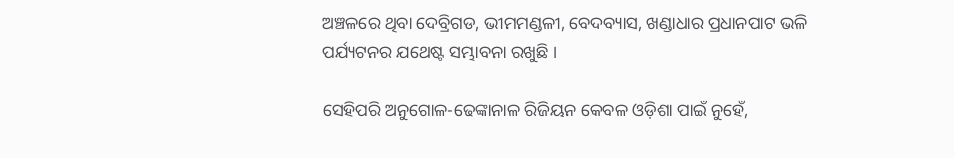ଅଞ୍ଚଳରେ ଥିବା ଦେବ୍ରିଗଡ, ଭୀମମଣ୍ଡଳୀ, ବେଦବ୍ୟାସ, ଖଣ୍ଡାଧାର ପ୍ରଧାନପାଟ ଭଳି ପର୍ଯ୍ୟଟନର ଯଥେଷ୍ଟ ସମ୍ଭାବନା ରଖୁଛି ।

ସେହିପରି ଅନୁଗୋଳ-ଢେଙ୍କାନାଳ ରିଜିୟନ କେବଳ ଓଡ଼ିଶା ପାଇଁ ନୁହେଁ,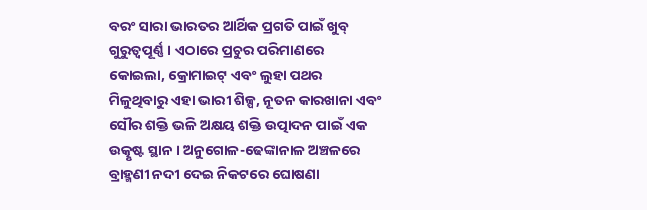ବରଂ ସାରା ଭାରତର ଆର୍ଥିକ ପ୍ରଗତି ପାଇଁ ଖୁବ୍ ଗୁରୁତ୍ୱପୂର୍ଣ୍ଣ । ଏଠାରେ ପ୍ରଚୁର ପରିମାଣରେ କୋଇଲା, କ୍ରୋମାଇଟ୍ ଏବଂ ଲୁହା ପଥର ମିଳୁଥିବାରୁ ଏହା ଭାରୀ ଶିଳ୍ପ, ନୂତନ କାରଖାନା ଏବଂ ସୌର ଶକ୍ତି ଭଳି ଅକ୍ଷୟ ଶକ୍ତି ଉତ୍ପାଦନ ପାଇଁ ଏକ ଉତ୍କୃଷ୍ଟ ସ୍ଥାନ । ଅନୁଗୋଳ-ଢେଙ୍କାନାଳ ଅଞ୍ଚଳରେ ବ୍ରାହ୍ମଣୀ ନଦୀ ଦେଇ ନିକଟରେ ଘୋଷଣା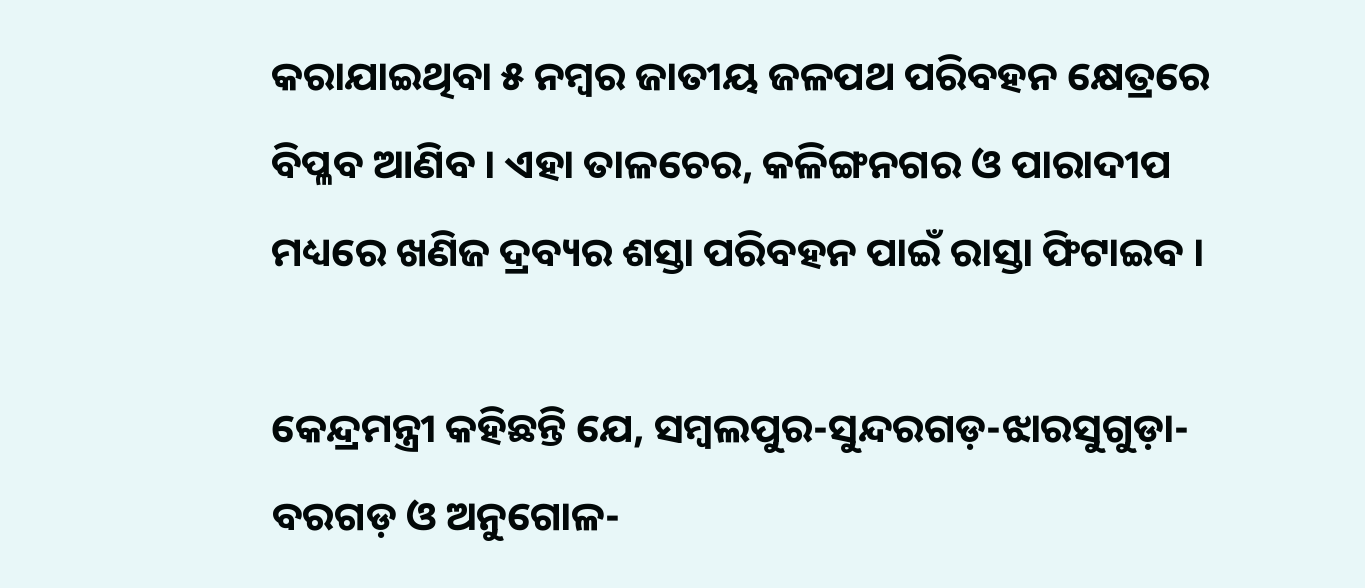କରାଯାଇଥିବା ୫ ନମ୍ବର ଜାତୀୟ ଜଳପଥ ପରିବହନ କ୍ଷେତ୍ରରେ ବିପ୍ଳବ ଆଣିବ । ଏହା ତାଳଚେର, କଳିଙ୍ଗନଗର ଓ ପାରାଦୀପ ମଧ୍ୟରେ ଖଣିଜ ଦ୍ରବ୍ୟର ଶସ୍ତା ପରିବହନ ପାଇଁ ରାସ୍ତା ଫିଟାଇବ ।

କେନ୍ଦ୍ରମନ୍ତ୍ରୀ କହିଛନ୍ତି ଯେ, ସମ୍ବଲପୁର-ସୁନ୍ଦରଗଡ଼-ଝାରସୁଗୁଡ଼ା-ବରଗଡ଼ ଓ ଅନୁଗୋଳ-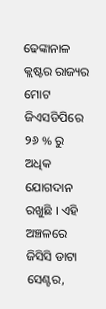ଢେଙ୍କାନାଳ କ୍ଲଷ୍ଟର ରାଜ୍ୟର ମୋଟ ଜିଏସଡିପିରେ ୨୬ % ରୁ ଅଧିକ ଯୋଗଦାନ ରଖୁଛି । ଏହି ଅଞ୍ଚଳରେ ଜିସିସି ଡାଟା ସେଣ୍ଟର,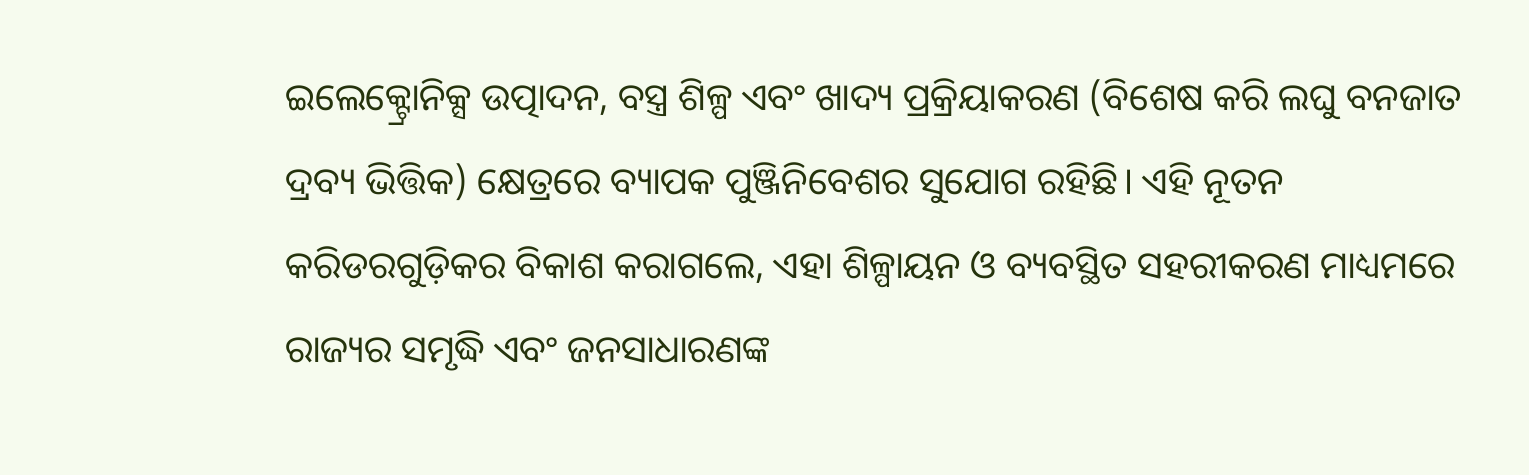ଇଲେକ୍ଟ୍ରୋନିକ୍ସ ଉତ୍ପାଦନ, ବସ୍ତ୍ର ଶିଳ୍ପ ଏବଂ ଖାଦ୍ୟ ପ୍ରକ୍ରିୟାକରଣ (ବିଶେଷ କରି ଲଘୁ ବନଜାତ ଦ୍ରବ୍ୟ ଭିତ୍ତିକ) କ୍ଷେତ୍ରରେ ବ୍ୟାପକ ପୁଞ୍ଜିନିବେଶର ସୁଯୋଗ ରହିଛି। ଏହି ନୂତନ କରିଡରଗୁଡ଼ିକର ବିକାଶ କରାଗଲେ, ଏହା ଶିଳ୍ପାୟନ ଓ ବ୍ୟବସ୍ଥିତ ସହରୀକରଣ ମାଧ୍ୟମରେ ରାଜ୍ୟର ସମୃଦ୍ଧି ଏବଂ ଜନସାଧାରଣଙ୍କ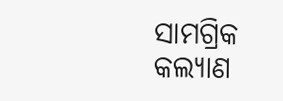ସାମଗ୍ରିକ କଲ୍ୟାଣ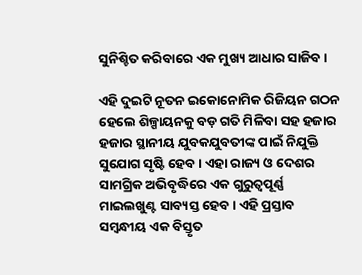ସୁନିଶ୍ଚିତ କରିବାରେ ଏକ ମୁଖ୍ୟ ଆଧାର ସାଜିବ ।

ଏହି ଦୁଇଟି ନୂତନ ଇକୋନୋମିକ ରିଜିୟନ ଗଠନ ହେଲେ ଶିଳ୍ପାୟନକୁ ବଡ଼ ଗତି ମିଳିବା ସହ ହଜାର ହଜାର ସ୍ଥାନୀୟ ଯୁବକଯୁବତୀଙ୍କ ପାଇଁ ନିଯୁକ୍ତି ସୁଯୋଗ ସୃଷ୍ଟି ହେବ । ଏହା ରାଜ୍ୟ ଓ ଦେଶର ସାମଗ୍ରିକ ଅଭିବୃଦ୍ଧିରେ ଏକ ଗୁରୁତ୍ୱପୂର୍ଣ୍ଣ ମାଇଲଖୁଣ୍ଟ ସାବ୍ୟସ୍ତ ହେବ । ଏହି ପ୍ରସ୍ତାବ ସମ୍ବନ୍ଧୀୟ ଏକ ବିସ୍ତୃତ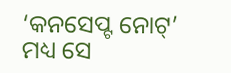‘କନସେପ୍ଟ ନୋଟ୍’ ମଧ୍ୟ ସେ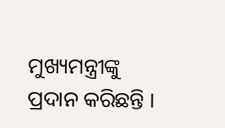ମୁଖ୍ୟମନ୍ତ୍ରୀଙ୍କୁ ପ୍ରଦାନ କରିଛନ୍ତି ।